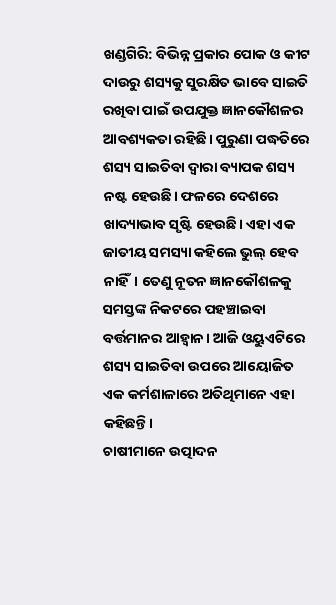ଖଣ୍ଡଗିରି: ବିଭିନ୍ନ ପ୍ରକାର ପୋକ ଓ କୀଟ ଦାଉରୁ ଶସ୍ୟକୁ ସୁରକ୍ଷିତ ଭାବେ ସାଇତି ରଖିବା ପାଇଁ ଉପଯୁକ୍ତ ଜ୍ଞାନକୌଶଳର ଆବଶ୍ୟକତା ରହିଛି। ପୁରୁଣା ପଦ୍ଧତିରେ ଶସ୍ୟ ସାଇତିବା ଦ୍ୱାରା ବ୍ୟାପକ ଶସ୍ୟ ନଷ୍ଟ ହେଉଛି। ଫଳରେ ଦେଶରେ ଖାଦ୍ୟାଭାବ ସୃଷ୍ଟି ହେଉଛି। ଏହା ଏକ ଜାତୀୟ ସମସ୍ୟା କହିଲେ ଭୁଲ୍ ହେବ ନାହିଁ। ତେଣୁ ନୂତନ ଜ୍ଞାନକୌଶଳକୁ ସମସ୍ତଙ୍କ ନିକଟରେ ପହଞ୍ଚାଇବା ବର୍ତ୍ତମାନର ଆହ୍ଵାନ। ଆଜି ଓୟୁଏଟିରେ ଶସ୍ୟ ସାଇତିବା ଉପରେ ଆୟୋଜିତ ଏକ କର୍ମଶାଳାରେ ଅତିଥିମାନେ ଏହା କହିଛନ୍ତି।
ଚାଷୀମାନେ ଉତ୍ପାଦନ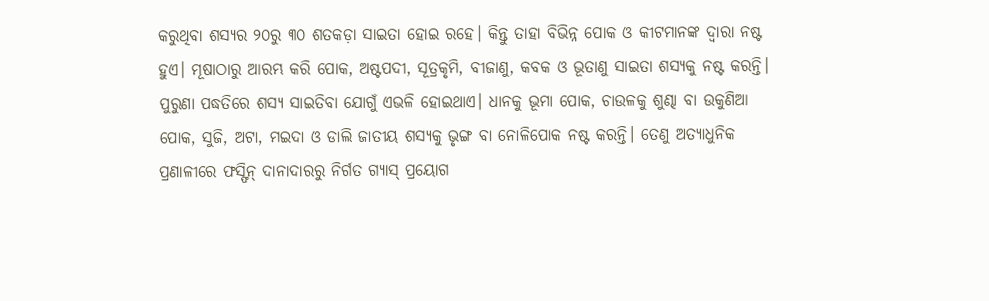କରୁଥିବା ଶସ୍ୟର ୨୦ରୁ ୩୦ ଶତକଡ଼ା ସାଇତା ହୋଇ ରହେ। କିନ୍ତୁ ତାହା ବିଭିନ୍ନ ପୋକ ଓ କୀଟମାନଙ୍କ ଦ୍ୱାରା ନଷ୍ଟ ହୁଏ। ମୂଷାଠାରୁ ଆରମ୍ଭ କରି ପୋକ, ଅଷ୍ଟପଦୀ, ସୂତ୍ରକୃମି, ବୀଜାଣୁ, କବକ ଓ ଭୂତାଣୁ ସାଇତା ଶସ୍ୟକୁ ନଷ୍ଟ କରନ୍ତି। ପୁରୁଣା ପଦ୍ଧତିରେ ଶସ୍ୟ ସାଇତିବା ଯୋଗୁଁ ଏଭଳି ହୋଇଥାଏ। ଧାନକୁ ଭୂମା ପୋକ, ଚାଉଳକୁ ଶୁଣ୍ଢା ବା ଉକୁଣିଆ ପୋକ, ସୁଜି, ଅଟା, ମଇଦା ଓ ଡାଲି ଜାତୀୟ ଶସ୍ୟକୁ ଭୃଙ୍ଗ ବା ନୋଳିପୋକ ନଷ୍ଟ କରନ୍ତି। ତେଣୁ ଅତ୍ୟାଧୁନିକ ପ୍ରଣାଳୀରେ ଫସ୍ଫିନ୍ ଦାନାଦାରରୁ ନିର୍ଗତ ଗ୍ୟାସ୍ ପ୍ରୟୋଗ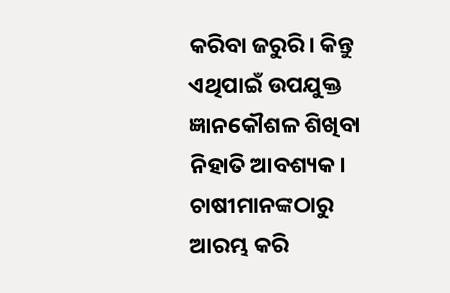କରିବା ଜରୁରି। କିନ୍ତୁ ଏଥିପାଇଁ ଉପଯୁକ୍ତ ଜ୍ଞାନକୌଶଳ ଶିଖିବା ନିହାତି ଆବଶ୍ୟକ। ଚାଷୀମାନଙ୍କଠାରୁ ଆରମ୍ଭ କରି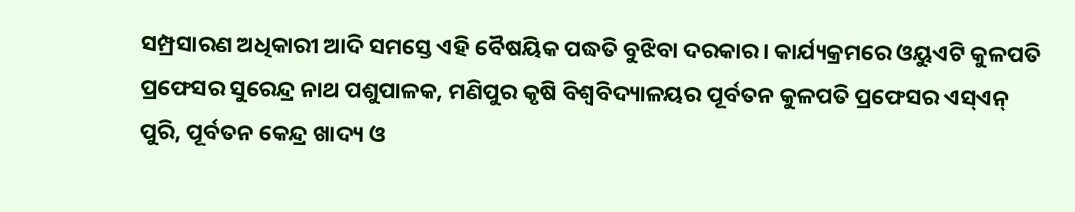ସମ୍ପ୍ରସାରଣ ଅଧିକାରୀ ଆଦି ସମସ୍ତେ ଏହି ବୈଷୟିକ ପଦ୍ଧତି ବୁଝିବା ଦରକାର। କାର୍ଯ୍ୟକ୍ରମରେ ଓୟୁଏଟି କୁଳପତି ପ୍ରଫେସର ସୁରେନ୍ଦ୍ର ନାଥ ପଶୁପାଳକ, ମଣିପୁର କୃଷି ବିଶ୍ୱବିଦ୍ୟାଳୟର ପୂର୍ବତନ କୁଳପତି ପ୍ରଫେସର ଏସ୍ଏନ୍ ପୁରି, ପୂର୍ବତନ କେନ୍ଦ୍ର ଖାଦ୍ୟ ଓ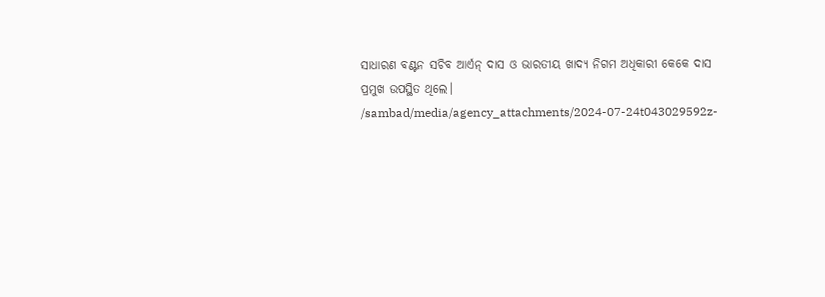ସାଧାରଣ ବଣ୍ଟନ ସଚିବ ଆର୍ଏନ୍ ଦାସ ଓ ଭାରତୀୟ ଖାଦ୍ୟ ନିଗମ ଅଧିକାରୀ କେକେ ଦାସ ପ୍ରମୁଖ ଉପସ୍ଥିତ ଥିଲେ।
/sambad/media/agency_attachments/2024-07-24t043029592z-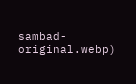sambad-original.webp)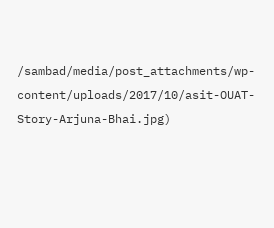/sambad/media/post_attachments/wp-content/uploads/2017/10/asit-OUAT-Story-Arjuna-Bhai.jpg)